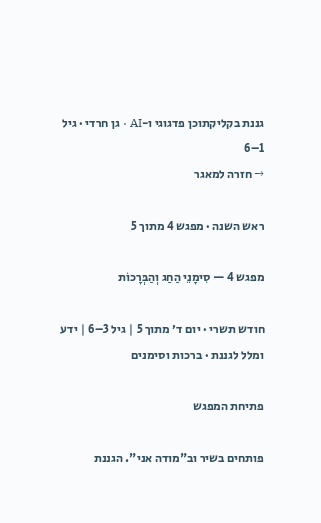גננת בקליקתוכן פדגוגי ו-AI · גן חרדי · גיל 1–6
→ חזרה למאגר

ראש השנה · מפגש 4 מתוך 5

מפגש 4 — סִימָנֵי הַחַג וְהַבְּרָכוֹת

חודש תשרי · יום ד׳ מתוך 5 | גיל 3–6 | ידע ומלל לגננת · ברכות וסימנים

פתיחת המפגש

פותחים בשיר וב"מודה אני". הגננת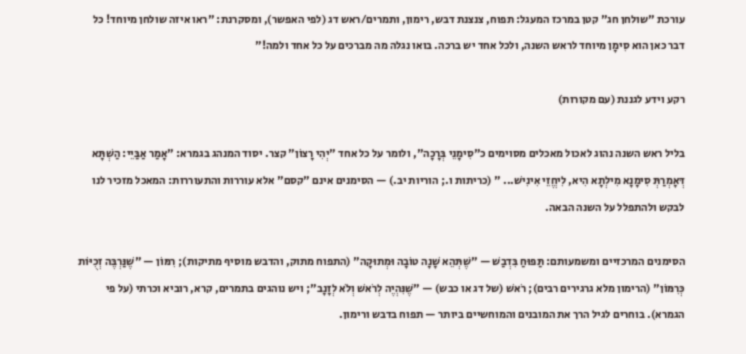עורכת "שולחן חג" קטן במרכז המעגל: תפוח, צנצנת דבש, רימון, ותמרים/ראש דג (לפי האפשר), ומסקרנת: "ראו איזה שולחן מיוחד! כל דבר כאן הוא סִימָן מיוחד לראש השנה, ולכל אחד יש ברכה. בואו נגלה מה מברכים על כל אחד ולמה!"

רקע וידע לגננת (עם מקורות)

בליל ראש השנה נהוג לאכול מאכלים מסוימים כ"סִימָנֵי בְּרָכָה", ולומר על כל אחד "יְהִי רָצוֹן" קצר. יסוד המנהג בגמרא: "אָמַר אַבַּיֵי: הַשְׁתָּא דְּאָמְרַתְּ סִימָנָא מִילְתָא הִיא, לִיחֱזֵי אִינִישׁ... " (כריתות ו.; הוריות יב.) — הסימנים אינם "קסם" אלא עוררות והתעוררות: המאכל מזכיר לנו לבקש ולהתפלל על השנה הבאה.

הסימנים המרכזיים ומשמעותם: תַּפּוּחַ בִּדְבַשׁ — "שֶׁתְּהֵא שָׁנָה טוֹבָה וּמְתוּקָה" (התפוח מתוק, והדבש מוסיף מתיקות); רִמּוֹן — "שֶׁנַּרְבֶּה זְכֻיּוֹת כְּרִמּוֹן" (הרימון מלא גרגירים רבים); רֹאשׁ (של דג או כבש) — "שֶׁנִּהְיֶה לְרֹאשׁ וְלֹא לְזָנָב"; ויש נוהגים בתמרים, קרא, רוביא וכרתי (על פי הגמרא). בוחרים לגיל הרך את המובנים והמוחשיים ביותר — תפוח בדבש ורימון.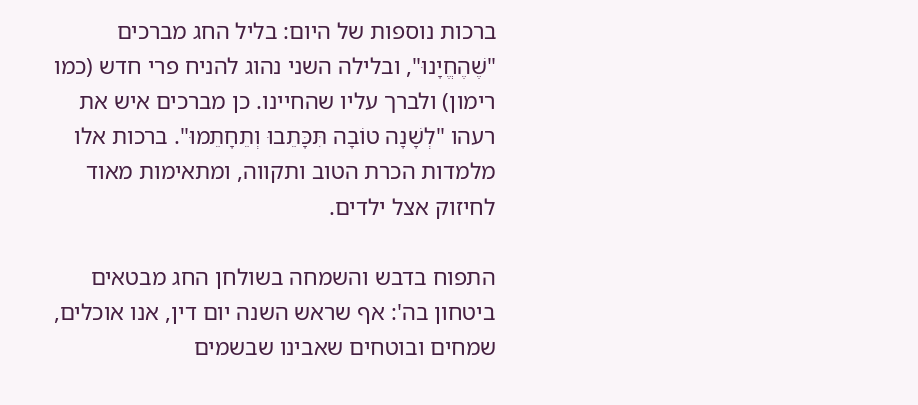ברכות נוספות של היום: בליל החג מברכים "שֶׁהֶחֱיָנוּ", ובלילה השני נהוג להניח פרי חדש (כמו רימון) ולברך עליו שהחיינו. כן מברכים איש את רעהו "לְשָׁנָה טוֹבָה תִּכָּתֵבוּ וְתֵחָתֵמוּ". ברכות אלו מלמדות הכרת הטוב ותקווה, ומתאימות מאוד לחיזוק אצל ילדים.

התפוח בדבש והשמחה בשולחן החג מבטאים ביטחון בה': אף שראש השנה יום דין, אנו אוכלים, שמחים ובוטחים שאבינו שבשמים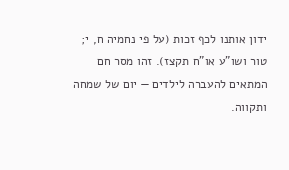ידון אותנו לכף זכות (על פי נחמיה ח, י; טור ושו"ע או"ח תקצז). זהו מסר חם המתאים להעברה לילדים — יום של שמחה ותקווה.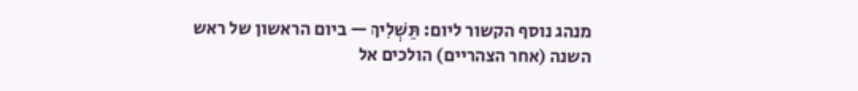מנהג נוסף הקשור ליום: תַּשְׁלִיךְ — ביום הראשון של ראש השנה (אחר הצהריים) הולכים אל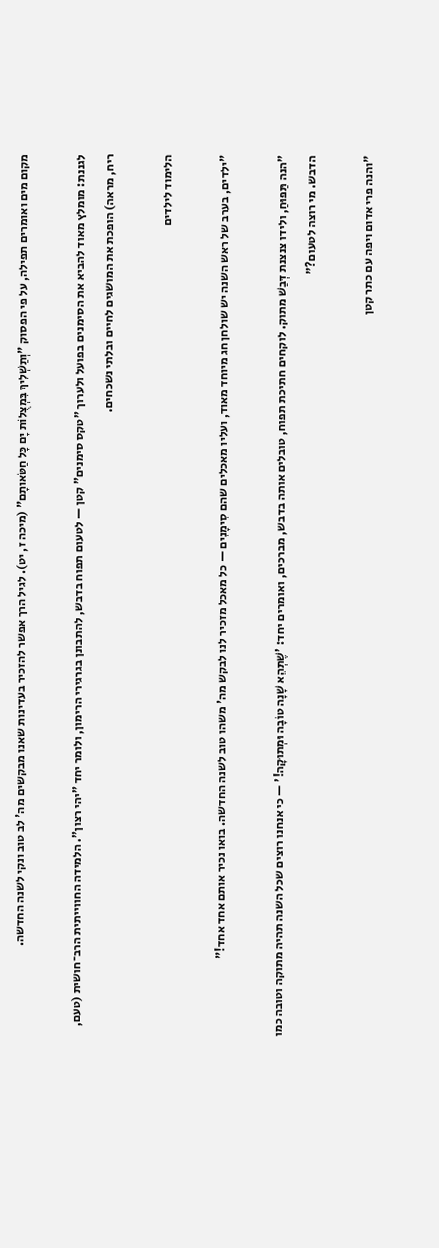מקום מים ואומרים תפילה, על פי הפסוק "וְתַשְׁלִיךְ בִּמְצֻלוֹת יָם כָּל חַטֹּאותָם" (מיכה ז, יט). לגיל הרך אפשר להזכיר בעדינות שאנו מבקשים מה' לב טוב ונקי לשנה החדשה.

לגננת: מומלץ מאוד להביא את הסימנים בפועל ולערוך "טקס סימנים" קטן — לטעום תפוח בדבש, להתבונן בגרגירי הרימון, ולומר יחד "יהי רצון". הלמידה החווייתית הרב־חושית (טעם, ריח, מראה) הופכת את המושגים לחיים ובלתי נשכחים.

הלימוד לילדים

"ילדים, בערב של ראש השנה יש שולחן חג מיוחד מאוד, ועליו מאכלים שהם סִימָנִים — כל מאכל מזכיר לנו לבקש מה' משהו טוב לשנה החדשה. בואו נכיר אותם אחד אחד!"

"הנה תַּפּוּחַ, ולידו צנצנת דְּבַשׁ מתוק. לוקחים חתיכת תפוח, טובלים אותה בדבש, מברכים, ואומרים יחד: 'שֶׁתְּהֵא שָׁנָה טוֹבָה וּמְתוּקָה!' — כי אנחנו רוצים שכל השנה תהיה מתוקה וטובה כמו הדבש. מי רוצה לטעום?"

"והנה פרי אדום ויפה עם כתר קטן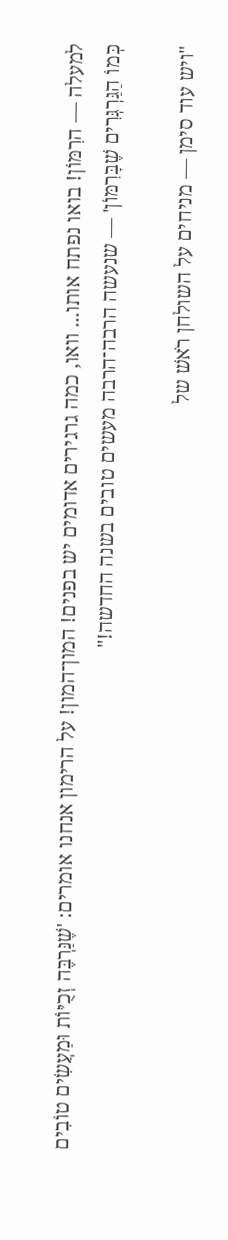למעלה — הרִמּוֹן! בואו נפתח אותו... וואו, כמה גרגירים אדומים יש בפנים! המון־המון! על הרימון אנחנו אומרים: 'שֶׁנַּרְבֶּה זְכֻיּוֹת וּמַעֲשִׂים טוֹבִים כְּמוֹ הַגַּרְגְּרִים שֶׁבָּרִמּוֹן' — שנעשה הרבה־הרבה מעשים טובים בשנה החדשה!"

"ויש עוד סימן — מניחים על השולחן רֹאשׁ של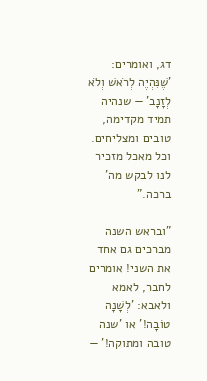דג, ואומרים: 'שֶׁנִּהְיֶה לְרֹאשׁ וְלֹא לְזָנָב' — שנהיה תמיד מקדימה, טובים ומצליחים. וכל מאכל מזכיר לנו לבקש מה' ברכה."

"ובראש השנה מברכים גם אחד את השני! אומרים לחבר, לאמא ולאבא: 'לְשָׁנָה טוֹבָה!' או 'שנה טובה ומתוקה!' —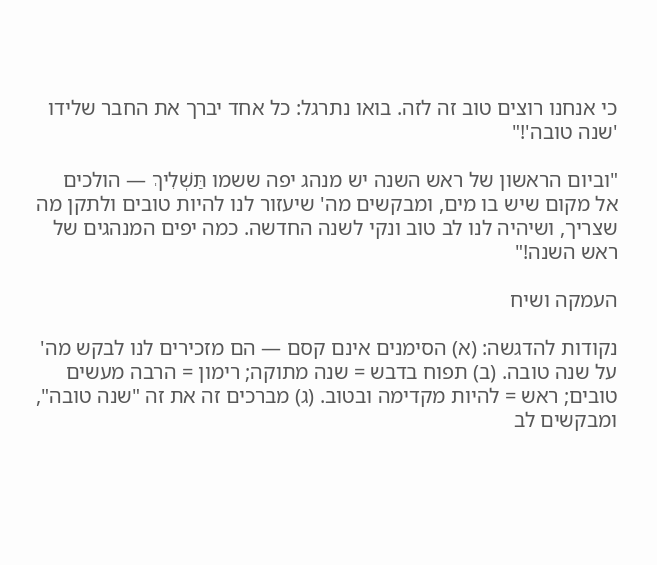כי אנחנו רוצים טוב זה לזה. בואו נתרגל: כל אחד יברך את החבר שלידו 'שנה טובה'!"

"וביום הראשון של ראש השנה יש מנהג יפה ששמו תַּשְׁלִיךְ — הולכים אל מקום שיש בו מים, ומבקשים מה' שיעזור לנו להיות טובים ולתקן מה שצריך, ושיהיה לנו לב טוב ונקי לשנה החדשה. כמה יפים המנהגים של ראש השנה!"

העמקה ושיח

נקודות להדגשה: (א) הסימנים אינם קסם — הם מזכירים לנו לבקש מה' על שנה טובה. (ב) תפוח בדבש = שנה מתוקה; רימון = הרבה מעשים טובים; ראש = להיות מקדימה ובטוב. (ג) מברכים זה את זה "שנה טובה", ומבקשים לב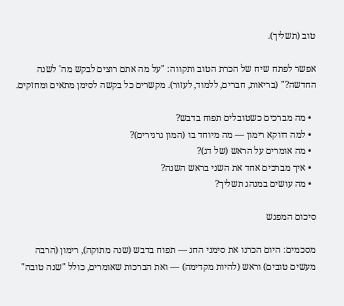טוב (תשליך).

אפשר לפתח שיח של הכרת הטוב ותקווה: "על מה אתם רוצים לבקש מה' לשנה החדשה?" (בריאות, חברים, ללמוד, לעזור). מקשרים כל בקשה לסימן מתאים ומחזקים.

  • מה מברכים כשטובלים תפוח בדבש?
  • למה דווקא רימון — מה מיוחד בו (המון גרגירים)?
  • מה אומרים על הראש (של דג)?
  • איך מברכים אחד את השני בראש השנה?
  • מה עושים במנהג תשליך?

סיכום המפגש

מסכמים: היום הכרנו את סימני החג — תפוח בדבש (שנה מתוקה), רימון (הרבה מעשים טובים) וראש (להיות מקדימה) — ואת הברכות שאומרים, כולל "שנה טובה"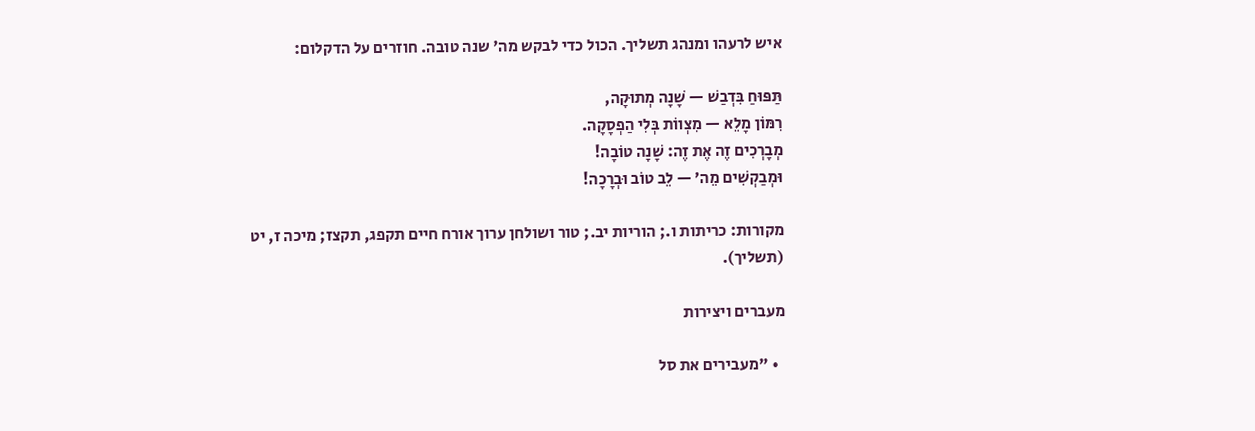איש לרעהו ומנהג תשליך. הכול כדי לבקש מה' שנה טובה. חוזרים על הדקלום:

תַּפּוּחַ בִּדְבַשׁ — שָׁנָה מְתוּקָה,
רִמּוֹן מָלֵא — מִצְווֹת בְּלִי הַפְסָקָה.
מְבָרְכִים זֶה אֶת זֶה: שָׁנָה טוֹבָה!
וּמְבַקְשִׁים מֵה׳ — לֵב טוֹב וּבְרָכָה!

מקורות: כריתות ו.; הוריות יב.; טור ושולחן ערוך אורח חיים תקפג, תקצז; מיכה ז, יט (תשליך).

מעברים ויצירות

  • "מעבירים את סל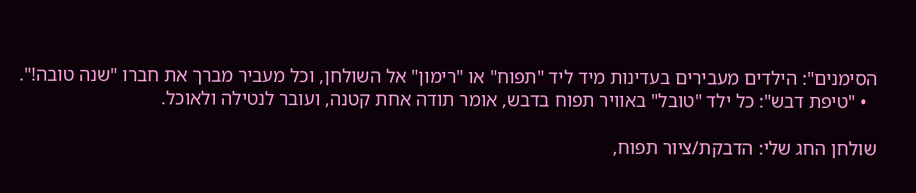הסימנים": הילדים מעבירים בעדינות מיד ליד "תפוח" או "רימון" אל השולחן, וכל מעביר מברך את חברו "שנה טובה!".
  • "טיפת דבש": כל ילד "טובל" באוויר תפוח בדבש, אומר תודה אחת קטנה, ועובר לנטילה ולאוכל.

שולחן החג שלי: הדבקת/ציור תפוח,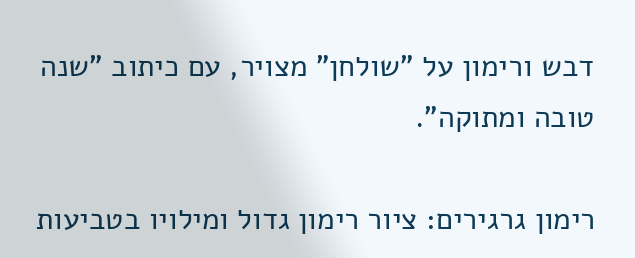דבש ורימון על "שולחן" מצויר, עם כיתוב "שנה טובה ומתוקה".

רימון גרגירים: ציור רימון גדול ומילויו בטביעות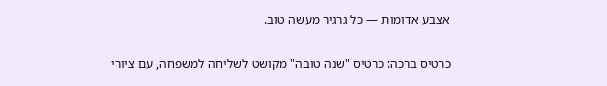אצבע אדומות — כל גרגיר מעשה טוב.

כרטיס ברכה: כרטיס "שנה טובה" מקושט לשליחה למשפחה, עם ציורי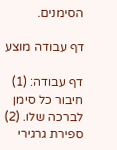הסימנים.

דף עבודה מוצע

דף עבודה: (1) חיבור כל סימן לברכה שלו. (2) ספירת גרגירי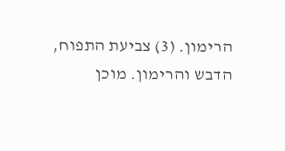הרימון. (3) צביעת התפוח, הדבש והרימון. מוכן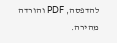להדפסה, PDF והורדה מהירה.